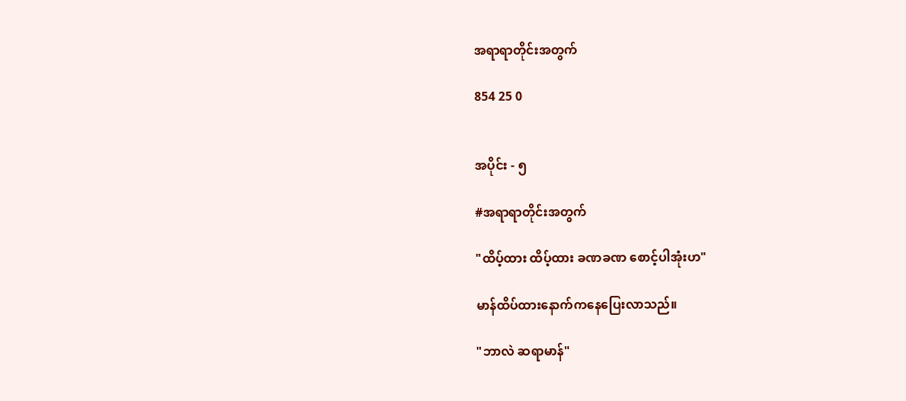အရာရာတိုင်းအတွက်

854 25 0


အပိုင်း - ၅

#အရာရာတိုင်းအတွက်

"ထိပ့်ထား ထိပ့်ထား ခဏခဏ စောင့်ပါအုံးဟ"

မာန်ထိပ်ထားနောက်ကနေပြေးလာသည်။

"ဘာလဲ ဆရာမာန်"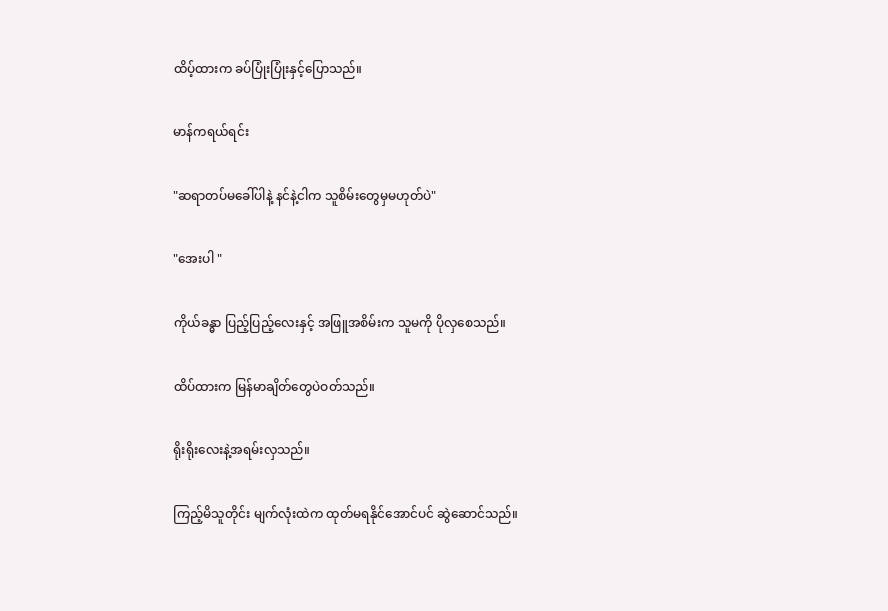ထိပ့်ထားက ခပ်ပြုံးပြုံးနှင့်ပြောသည်။

မာန်ကရယ်ရင်း

"ဆရာတပ်မခေါ်ပါနဲ့ နင်နဲ့ငါက သူစိမ်းတွေမှမဟုတ်ပဲ"

"အေးပါ "

ကိုယ်ခန္ဓာ ပြည့်ပြည့်လေးနှင့် အဖြူအစိမ်းက သူမကို ပိုလှစေသည်။

ထိပ်ထားက မြန်မာချိတ်တွေပဲဝတ်သည်။

ရိုးရိုးလေးနဲ့အရမ်းလှသည်။

ကြည့်မိသူတိုင်း မျက်လုံးထဲက ထုတ်မရနိုင်အောင်ပင် ဆွဲဆောင်သည်။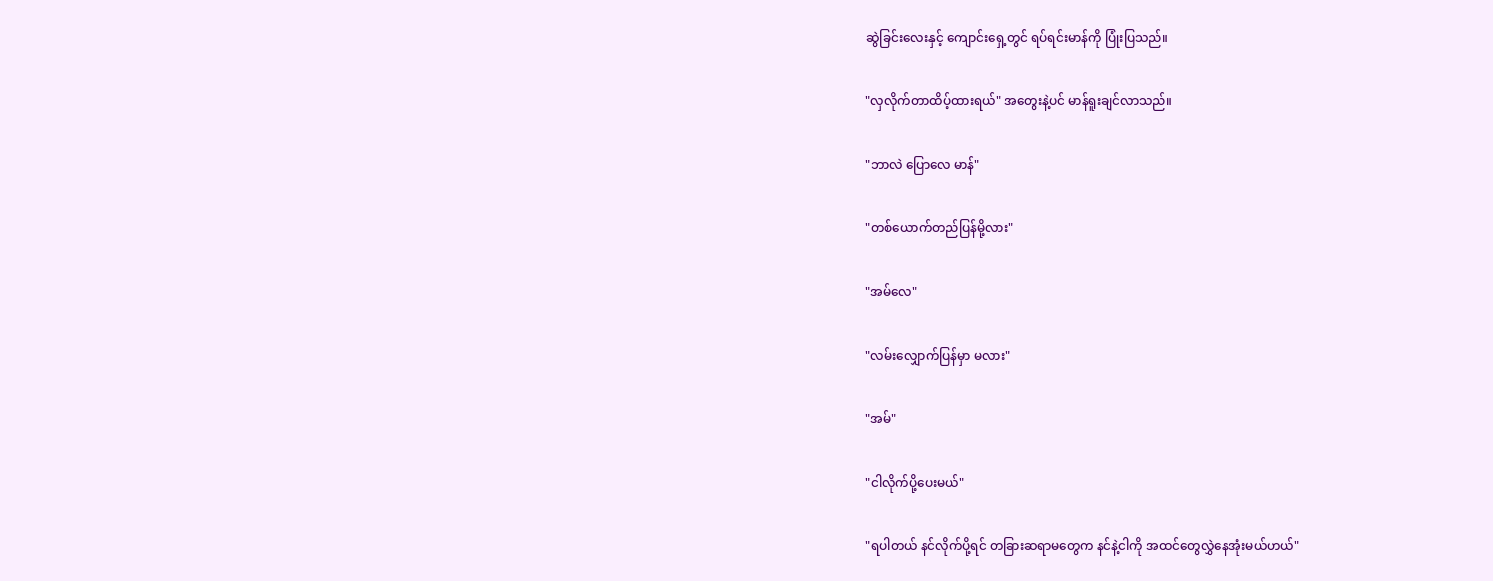ဆွဲခြင်းလေးနှင့် ကျောင်းရှေ့တွင် ရပ်ရင်းမာန်ကို ပြုံးပြသည်။

"လှလိုက်တာထိပ့်ထားရယ်" အတွေးနဲ့ပင် မာန်ရူးချင်လာသည်။

"ဘာလဲ ပြောလေ မာန်"

"တစ်ယောက်တည်ပြန်မို့လား"

"အမ်လေ"

"လမ်းလျှောက်ပြန်မှာ မလား"

"အမ်"

"ငါလိုက်ပို့ပေးမယ်"

"ရပါတယ် နင်လိုက်ပို့ရင် တခြားဆရာမတွေက နင်နဲ့ငါကို အထင်တွေလွှဲနေအုံးမယ်ဟယ်"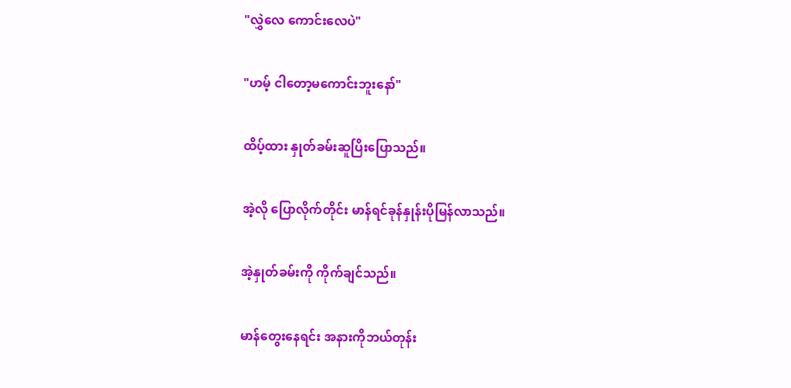"လွှဲလေ ကောင်းလေပဲ"

"ဟမ့် ငါတော့မကောင်းဘူးနော်"

ထိပ့်ထား နှုတ်ခမ်းဆူပြိးပြောသည်။

အဲ့လို ပြောလိုက်တိုင်း မာန်ရင်ခုန်နှုန်းပိုမြန်လာသည်။

အဲ့နှုတ်ခမ်းကို ကိုက်ချင်သည်။

မာန်တွေးနေရင်း အနားကိုဘယ်တုန်း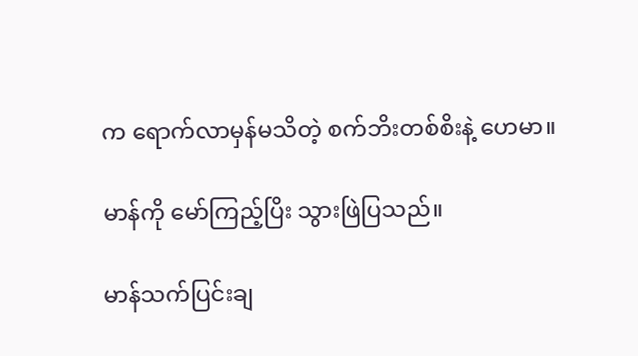က ရောက်လာမှန်မသိတဲ့ စက်ဘိးတစ်စိးနဲ့ ဟေမာ။

မာန်ကို မော်ကြည့်ပြိး သွားဖြဲပြသည်။

မာန်သက်ပြင်းချ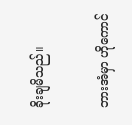ခိုးချမိသည်။

ဘားအံမှာ ဟိုကောင်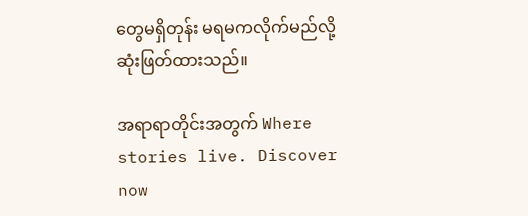တွေမရှိတုန်း မရမကလိုက်မည်လို့ ဆုံးဖြတ်ထားသည်။

အရာရာတိုင်းအတွက် Where stories live. Discover now